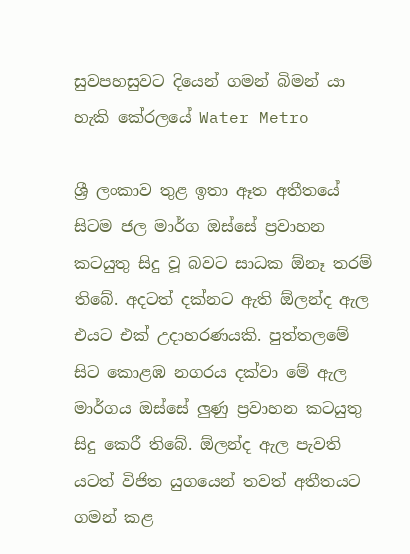සුවපහසුවට දියෙන් ගමන් බිමන් යා හැකි කේරලයේ Water Metro

ශ්‍රී ලංකාව තුළ ඉතා ඈත අතීතයේ සිටම ජල මාර්ග ඔස්සේ ප්‍රවාහන කටයුතු සිදු වූ බවට සාධක ඕනෑ තරම් තිබේ. අදටත් දක්නට ඇති ඕලන්ද ඇල එයට එක් උදාහරණයකි. පුත්තලමේ සිට කොළඹ නගරය දක්වා මේ ඇල මාර්ගය ඔස්සේ ලුණු ප්‍රවාහන කටයුතු සිදු කෙරී තිබේ. ඕලන්ද ඇල පැවති යටත් විජිත යුගයෙන් තවත් අතීතයට ගමන් කළ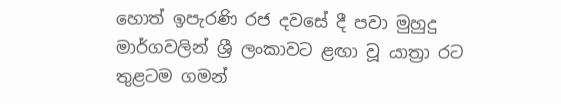හොත් ඉපැරණි රජ දවසේ දී පවා මුහුදු මාර්ගවලින් ශ්‍රී ලංකාවට ළඟා වූ යාත්‍රා රට තුළටම ගමන්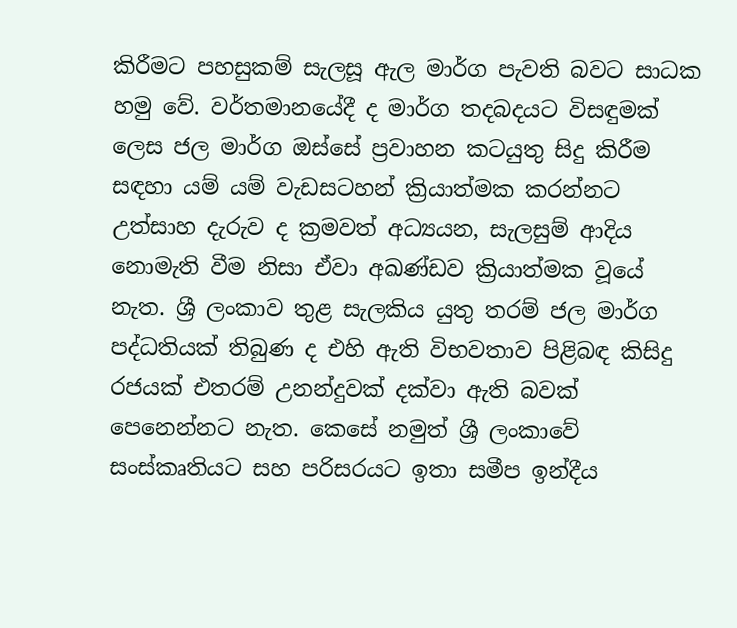කිරීමට පහසුකම් සැලසූ ඇල මාර්ග පැවති බවට සාධක හමු වේ. වර්තමානයේදී ද මාර්ග තදබදයට විසඳුමක් ලෙස ජල මාර්ග ඔස්සේ ප්‍රවාහන කටයුතු සිදු කිරීම සඳහා යම් යම් වැඩසටහන් ක්‍රියාත්මක කරන්නට උත්සාහ දැරුව ද ක්‍රමවත් අධ්‍යයන, සැලසුම් ආදිය නොමැති වීම නිසා ඒවා අඛණ්ඩව ක්‍රියාත්මක වූයේ නැත. ශ්‍රී ලංකාව තුළ සැලකිය යුතු තරම් ජල මාර්ග පද්ධතියක් තිබුණ ද එහි ඇති විභවතාව පිළිබඳ කිසිදු රජයක් එතරම් උනන්දුවක් දක්වා ඇති බවක් පෙනෙන්නට නැත. කෙසේ නමුත් ශ්‍රී ලංකාවේ සංස්කෘතියට සහ පරිසරයට ඉතා සමීප ඉන්දීය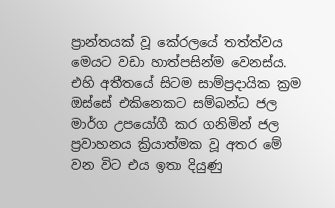ප්‍රාන්තයක් වූ කේරලයේ තත්ත්වය මෙයට වඩා හාත්පසින්ම වෙනස්ය. එහි අතීතයේ සිටම සාම්ප්‍රදායික ක්‍රම ඔස්සේ එකිනෙකට සම්බන්ධ ජල මාර්ග උපයෝගී කර ගනිමින් ජල ප්‍රවාහනය ක්‍රියාත්මක වූ අතර මේ වන විට එය ඉතා දියුණු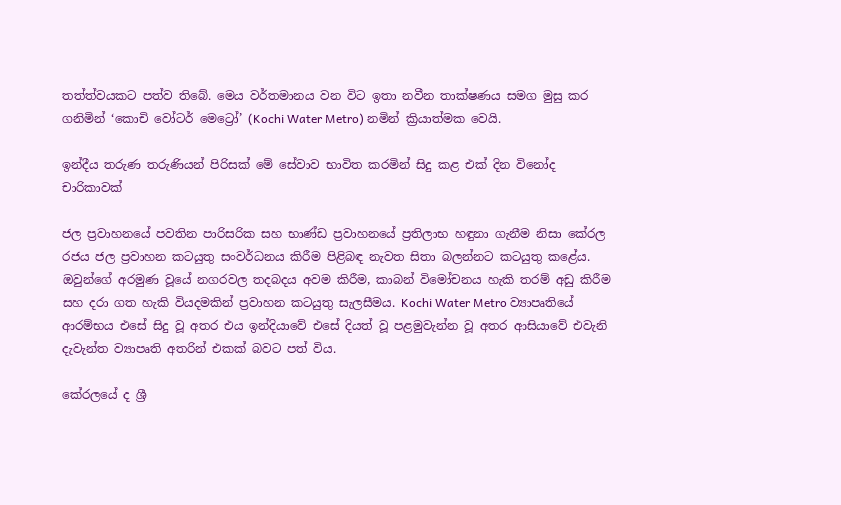තත්ත්වයකට පත්ව තිබේ. මෙය වර්තමානය වන විට ඉතා නවීන තාක්ෂණය සමග මුසු කර ගනිමින් ‘කොචි වෝටර් මෙට්‍රෝ’ (Kochi Water Metro) නමින් ක්‍රියාත්මක වෙයි.

ඉන්දීය තරුණ තරුණියන් පිරිසක් මේ සේවාව භාවිත කරමින් සිදු කළ එක් දින විනෝද චාරිකාවක්

ජල ප්‍රවාහනයේ පවතින පාරිසරික සහ භාණ්ඩ ප්‍රවාහනයේ ප්‍රතිලාභ හඳුනා ගැනීම නිසා කේරල රජය ජල ප්‍රවාහන කටයුතු සංවර්ධනය කිරීම පිළිබඳ නැවත සිතා බලන්නට කටයුතු කළේය. ඔවුන්ගේ අරමුණ වූයේ නගරවල තදබදය අවම කිරීම, කාබන් විමෝචනය හැකි තරම් අඩු කිරීම සහ දරා ගත හැකි වියදමකින් ප්‍රවාහන කටයුතු සැලසීමය. Kochi Water Metro ව්‍යාපෘතියේ ආරම්භය එසේ සිදු වූ අතර එය ඉන්දියාවේ එසේ දියත් වූ පළමුවැන්න වූ අතර ආසියාවේ එවැනි දැවැන්ත ව්‍යාපෘති අතරින් එකක් බවට පත් විය.

කේරලයේ ද ශ්‍රී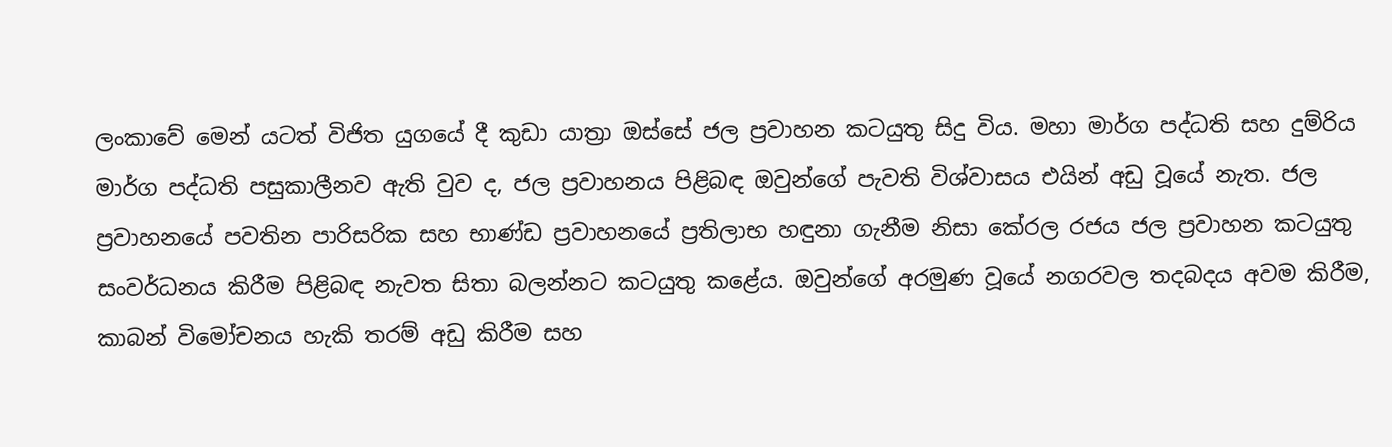ලංකාවේ මෙන් යටත් විජිත යුගයේ දී කුඩා යාත්‍රා ඔස්සේ ජල ප්‍රවාහන කටයුතු සිදු විය. මහා මාර්ග පද්ධති සහ දුම්රිය මාර්ග පද්ධති පසුකාලීනව ඇති වුව ද, ජල ප්‍රවාහනය පිළිබඳ ඔවුන්ගේ පැවති විශ්වාසය එයින් අඩු වූයේ නැත. ජල ප්‍රවාහනයේ පවතින පාරිසරික සහ භාණ්ඩ ප්‍රවාහනයේ ප්‍රතිලාභ හඳුනා ගැනීම නිසා කේරල රජය ජල ප්‍රවාහන කටයුතු සංවර්ධනය කිරීම පිළිබඳ නැවත සිතා බලන්නට කටයුතු කළේය. ඔවුන්ගේ අරමුණ වූයේ නගරවල තදබදය අවම කිරීම, කාබන් විමෝචනය හැකි තරම් අඩු කිරීම සහ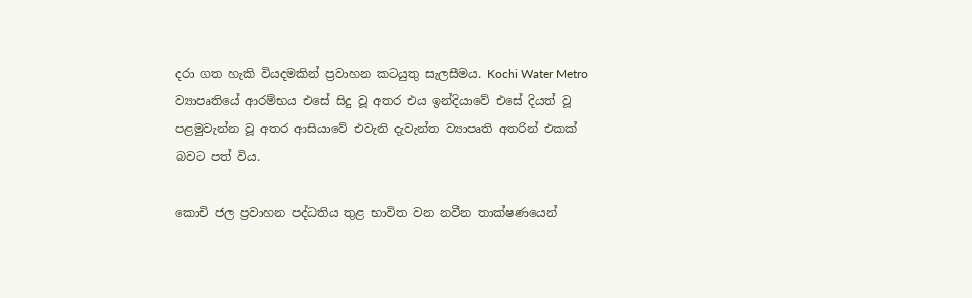දරා ගත හැකි වියදමකින් ප්‍රවාහන කටයුතු සැලසීමය. Kochi Water Metro ව්‍යාපෘතියේ ආරම්භය එසේ සිදු වූ අතර එය ඉන්දියාවේ එසේ දියත් වූ පළමුවැන්න වූ අතර ආසියාවේ එවැනි දැවැන්ත ව්‍යාපෘති අතරින් එකක් බවට පත් විය.

කොචි ජල ප්‍රවාහන පද්ධතිය තුළ භාවිත වන නවීන තාක්ෂණයෙන්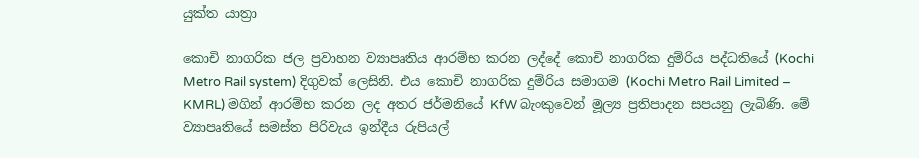යුක්ත යාත්‍රා

කොචි නාගරික ජල ප්‍රවාහන ව්‍යාපෘතිය ආරම්භ කරන ලද්දේ කොචි නාගරික දුම්රිය පද්ධතියේ (Kochi Metro Rail system) දිගුවක් ලෙසිනි. එය කොචි නාගරික දුම්රිය සමාගම (Kochi Metro Rail Limited – KMRL) මගින් ආරම්භ කරන ලද අතර ජර්මනියේ KfW බැංකුවෙන් මූල්‍ය ප්‍රතිපාදන සපයනු ලැබිණි. මේ ව්‍යාපෘතියේ සමස්ත පිරිවැය ඉන්දීය රුපියල්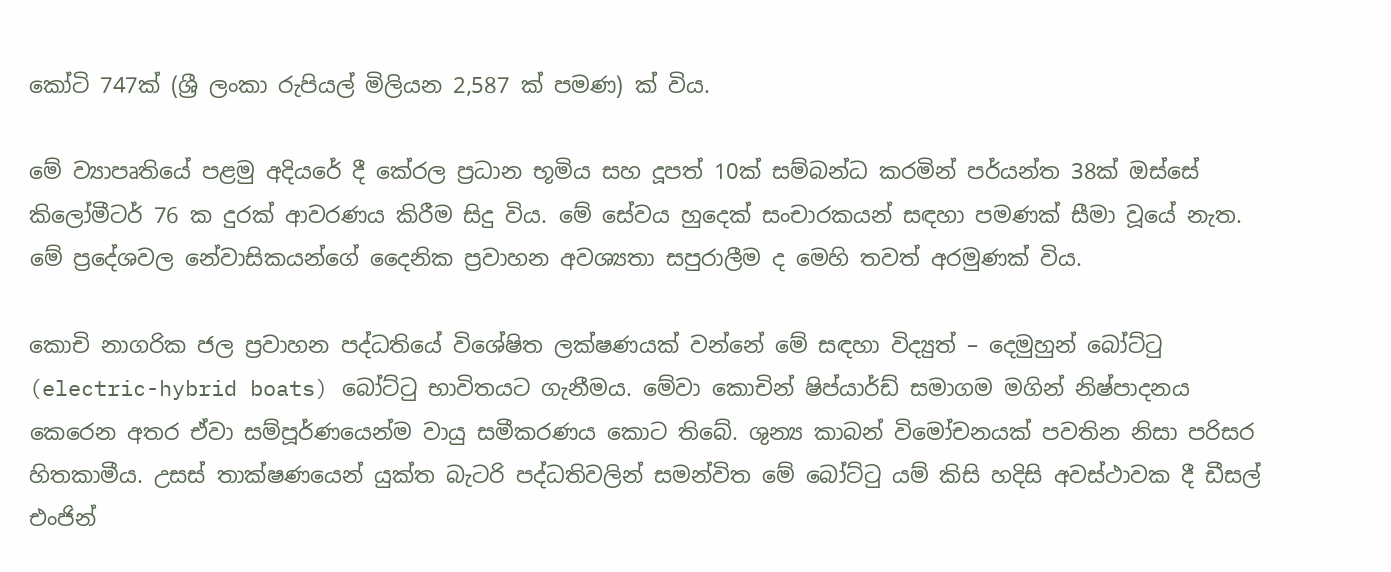කෝටි 747ක් (ශ්‍රී ලංකා රුපියල් මිලියන 2,587 ක් පමණ) ක් විය.

මේ ව්‍යාපෘතියේ පළමු අදියරේ දී කේරල ප්‍රධාන භූමිය සහ දූපත් 10ක් සම්බන්ධ කරමින් පර්යන්ත 38ක් ඔස්සේ කිලෝමීටර් 76 ක දුරක් ආවරණය කිරීම සිදු විය. මේ සේවය හුදෙක් සංචාරකයන් සඳහා පමණක් සීමා වූයේ නැත. මේ ප්‍රදේශවල නේවාසිකයන්ගේ දෛනික ප්‍රවාහන අවශ්‍යතා සපුරාලීම ද මෙහි තවත් අරමුණක් විය.

කොචි නාගරික ජල ප්‍රවාහන පද්ධතියේ විශේෂිත ලක්ෂණයක් වන්නේ මේ සඳහා විද්‍යුත් – දෙමුහුන් බෝට්ටු (electric-hybrid boats) බෝට්ටු භාවිතයට ගැනීමය. මේවා කොචින් ෂිප්යාර්ඩ් සමාගම මගින් නිෂ්පාදනය කෙරෙන අතර ඒවා සම්පූර්ණයෙන්ම වායු සමීකරණය කොට තිබේ. ශුන්‍ය කාබන් විමෝචනයක් පවතින නිසා පරිසර හිතකාමීය. උසස් තාක්ෂණයෙන් යුක්ත බැටරි පද්ධතිවලින් සමන්විත මේ බෝට්ටු යම් කිසි හදිසි අවස්ථාවක දී ඩීසල් එංජින්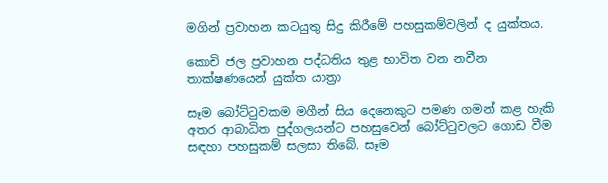මගින් ප්‍රවාහන කටයුතු සිදු කිරීමේ පහසුකම්වලින් ද යුක්තය.

කොචි ජල ප්‍රවාහන පද්ධතිය තුළ භාවිත වන නවීන තාක්ෂණයෙන් යුක්ත යාත්‍රා

සෑම බෝට්ටුවකම මගීන් සිය දෙනෙකුට පමණ ගමන් කළ හැකි අතර ආබාධිත පුද්ගලයන්ට පහසුවෙන් බෝට්ටුවලට ගොඩ වීම සඳහා පහසුකම් සලසා තිබේ. සෑම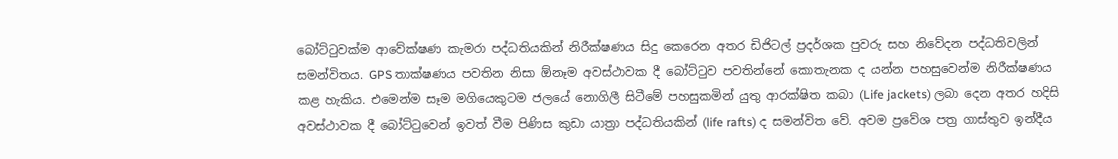බෝට්ටුවක්ම ආවේක්ෂණ කැමරා පද්ධතියකින් නිරීක්ෂණය සිදු කෙරෙන අතර ඩිජිටල් ප්‍රදර්ශක පුවරු සහ නිවේදන පද්ධතිවලින් සමන්විතය. GPS තාක්ෂණය පවතින නිසා ඕනෑම අවස්ථාවක දී බෝට්ටුව පවතින්නේ කොතැනක ද යන්න පහසුවෙන්ම නිරීක්ෂණය කළ හැකිය. එමෙන්ම සෑම මගියෙකුටම ජලයේ නොගිලී සිටීමේ පහසුකමින් යුතු ආරක්ෂිත කබා (Life jackets) ලබා දෙන අතර හදිසි අවස්ථාවක දී බෝට්ටුවෙන් ඉවත් වීම පිණිස කුඩා යාත්‍රා පද්ධතියකින් (life rafts) ද සමන්විත වේ. අවම ප්‍රවේශ පත්‍ර ගාස්තුව ඉන්දීය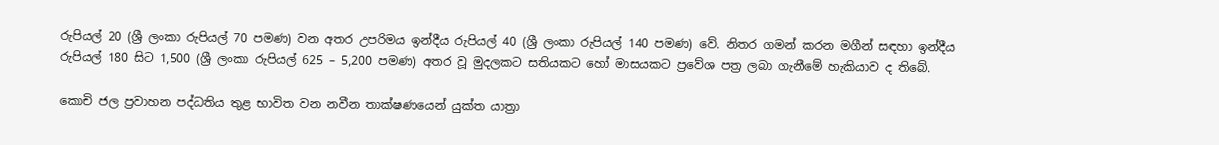රුපියල් 20 (ශ්‍රී ලංකා රුපියල් 70 පමණ) වන අතර උපරිමය ඉන්දීය රුපියල් 40 (ශ්‍රී ලංකා රුපියල් 140 පමණ) වේ. නිතර ගමන් කරන මගීන් සඳහා ඉන්දීය රුපියල් 180 සිට 1,500 (ශ්‍රී ලංකා රුපියල් 625 – 5,200 පමණ) අතර වූ මුදලකට සතියකට හෝ මාසයකට ප්‍රවේශ පත්‍ර ලබා ගැනීමේ හැකියාව ද තිබේ.

කොචි ජල ප්‍රවාහන පද්ධතිය තුළ භාවිත වන නවීන තාක්ෂණයෙන් යුක්ත යාත්‍රා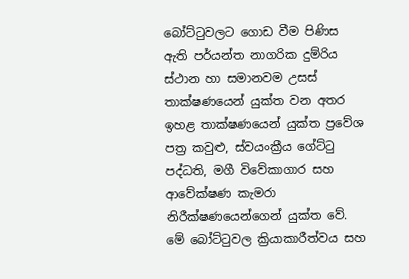බෝට්ටුවලට ගොඩ වීම පිණිස ඇති පර්යන්ත නාගරික දුම්රිය ස්ථාන හා සමානවම උසස් තාක්ෂණයෙන් යුක්ත වන අතර ඉහළ තාක්ෂණයෙන් යුක්ත ප්‍රවේශ පත්‍ර කවුළු, ස්වයංක්‍රීය ගේට්ටු පද්ධති, මගී විවේකාගාර සහ ආවේක්ෂණ කැමරා නිරීක්ෂණයෙන්ගෙන් යුක්ත වේ. මේ බෝට්ටුවල ක්‍රියාකාරීත්වය සහ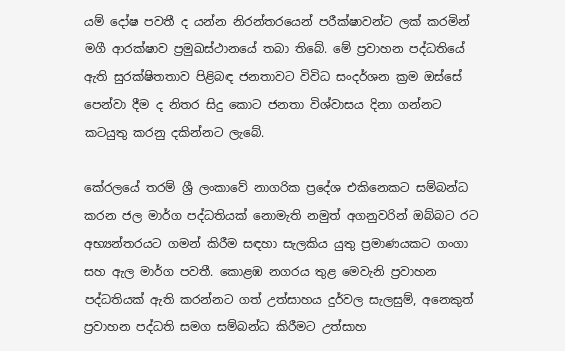යම් දෝෂ පවතී ද යන්න නිරන්තරයෙන් පරීක්ෂාවන්ට ලක් කරමින් මගී ආරක්ෂාව ප්‍රමුඛස්ථානයේ තබා තිබේ. මේ ප්‍රවාහන පද්ධතියේ ඇති සුරක්ෂිතතාව පිළිබඳ ජනතාවට විවිධ සංදර්ශන ක්‍රම ඔස්සේ පෙන්වා දීම ද නිතර සිදු කොට ජනතා විශ්වාසය දිනා ගන්නට කටයුතු කරනු දකින්නට ලැබේ.

කේරලයේ තරම් ශ්‍රී ලංකාවේ නාගරික ප්‍රදේශ එකිනෙකට සම්බන්ධ කරන ජල මාර්ග පද්ධතියක් නොමැති නමුත් අගනුවරින් ඔබ්බට රට අභ්‍යන්තරයට ගමන් කිරීම සඳහා සැලකිය යුතු ප්‍රමාණයකට ගංගා සහ ඇල මාර්ග පවතී. කොළඹ නගරය තුළ මෙවැනි ප්‍රවාහන පද්ධතියක් ඇති කරන්නට ගත් උත්සාහය දුර්වල සැලසුම්, අනෙකුත් ප්‍රවාහන පද්ධති සමග සම්බන්ධ කිරීමට උත්සාහ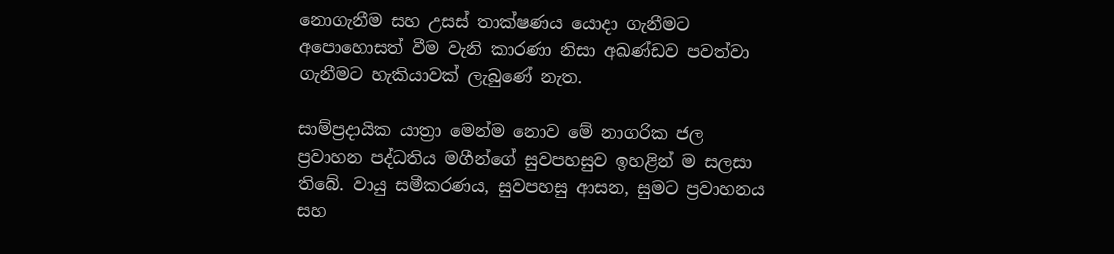නොගැනීම සහ උසස් තාක්ෂණය යොදා ගැනීමට අපොහොසත් වීම වැනි කාරණා නිසා අඛණ්ඩව පවත්වා ගැනීමට හැකියාවක් ලැබුණේ නැත.

සාම්ප්‍රදායික යාත්‍රා මෙන්ම නොව මේ නාගරික ජල ප්‍රවාහන පද්ධතිය මගීන්ගේ සුවපහසුව ඉහළින් ම සලසා තිබේ. වායු සමීකරණය, සුවපහසු ආසන, සුමට ප්‍රවාහනය සහ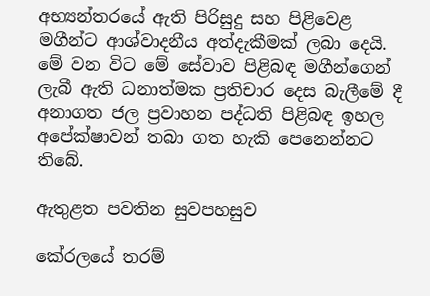අභ්‍යන්තරයේ ඇති පිරිසුදු සහ පිළිවෙළ මගීන්ට ආශ්වාදනීය අත්දැකීමක් ලබා දෙයි. මේ වන විට මේ සේවාව පිළිබඳ මගීන්ගෙන් ලැබී ඇති ධනාත්මක ප්‍රතිචාර දෙස බැලීමේ දී අනාගත ජල ප්‍රවාහන පද්ධති පිළිබඳ ඉහල අපේක්ෂාවන් තබා ගත හැකි පෙනෙන්නට තිබේ.

ඇතුළත පවතින සුවපහසුව

කේරලයේ තරම්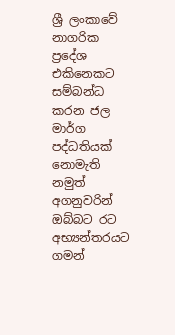ශ්‍රී ලංකාවේ නාගරික ප්‍රදේශ එකිනෙකට සම්බන්ධ කරන ජල මාර්ග පද්ධතියක් නොමැති නමුත් අගනුවරින් ඔබ්බට රට අභ්‍යන්තරයට ගමන්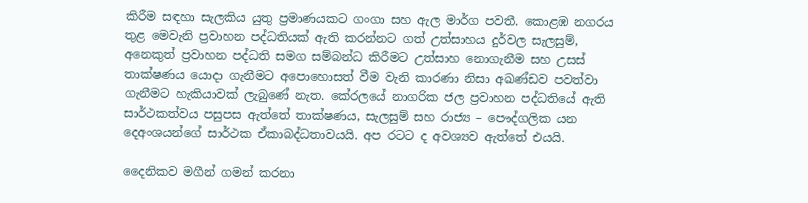කිරීම සඳහා සැලකිය යුතු ප්‍රමාණයකට ගංගා සහ ඇල මාර්ග පවතී. කොළඹ නගරය තුළ මෙවැනි ප්‍රවාහන පද්ධතියක් ඇති කරන්නට ගත් උත්සාහය දුර්වල සැලසුම්, අනෙකුත් ප්‍රවාහන පද්ධති සමග සම්බන්ධ කිරීමට උත්සාහ නොගැනීම සහ උසස් තාක්ෂණය යොදා ගැනීමට අපොහොසත් වීම වැනි කාරණා නිසා අඛණ්ඩව පවත්වා ගැනීමට හැකියාවක් ලැබුණේ නැත. කේරලයේ නාගරික ජල ප්‍රවාහන පද්ධතියේ ඇති සාර්ථකත්වය පසුපස ඇත්තේ තාක්ෂණය, සැලසුම් සහ රාජ්‍ය – පෞද්ගලික යන දෙඅංශයන්ගේ සාර්ථක ඒකාබද්ධතාවයයි. අප රටට ද අවශ්‍යව ඇත්තේ එයයි.

දෛනිකව මගීන් ගමන් කරනා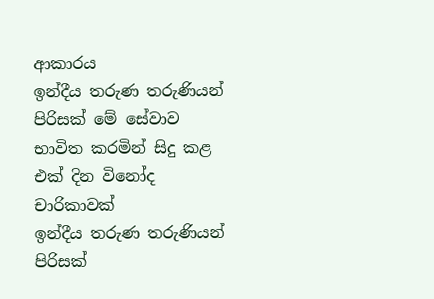ආකාරය
ඉන්දීය තරුණ තරුණියන් පිරිසක් මේ සේවාව භාවිත කරමින් සිදු කළ එක් දින විනෝද චාරිකාවක්
ඉන්දීය තරුණ තරුණියන් පිරිසක්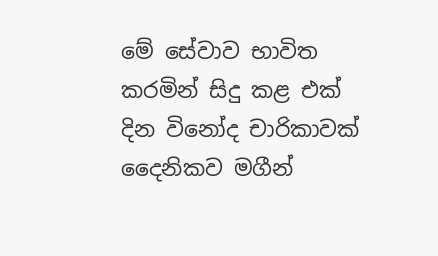මේ සේවාව භාවිත කරමින් සිදු කළ එක් දින විනෝද චාරිකාවක්
දෛනිකව මගීන්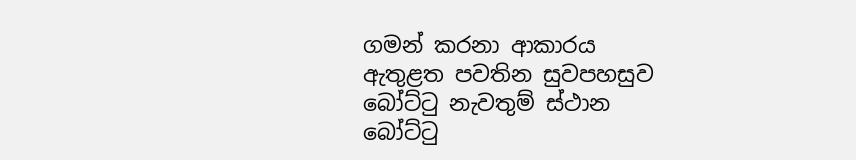ගමන් කරනා ආකාරය
ඇතුළත පවතින සුවපහසුව
බෝට්ටු නැවතුම් ස්ථාන
බෝට්ටු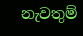නැවතුම්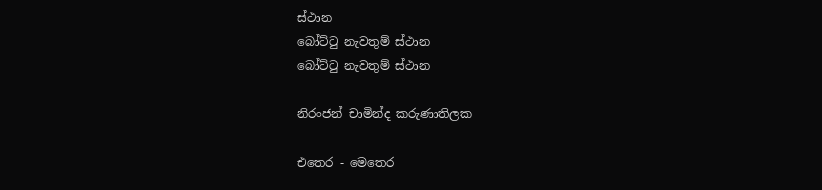ස්ථාන
බෝට්ටු නැවතුම් ස්ථාන
බෝට්ටු නැවතුම් ස්ථාන

නිරංජන් චාමින්ද කරුණාතිලක

එතෙර - මෙතෙර